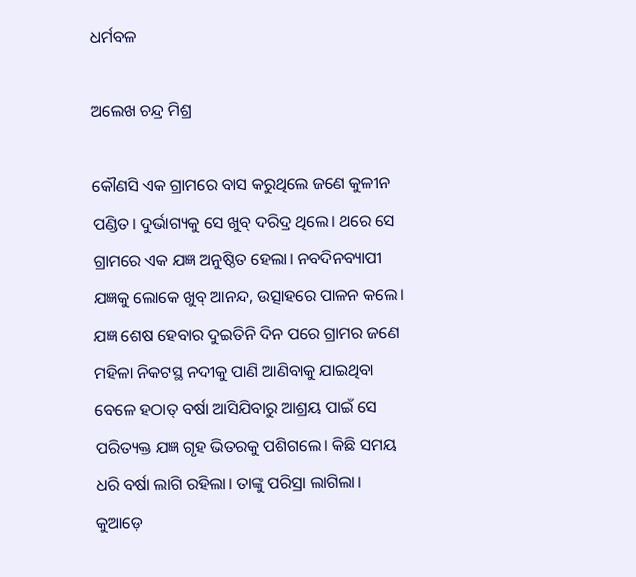ଧର୍ମବଳ

ଅଲେଖ ଚନ୍ଦ୍ର ମିଶ୍ର

କୌଣସି ଏକ ଗ୍ରାମରେ ବାସ କରୁଥିଲେ ଜଣେ କୁଳୀନ ପଣ୍ଡିତ। ଦୁର୍ଭାଗ୍ୟକୁ ସେ ଖୁବ୍‌ ଦରିଦ୍ର ଥିଲେ। ଥରେ ସେ ଗ୍ରାମରେ ଏକ ଯଜ୍ଞ ଅନୁଷ୍ଠିତ ହେଲା। ନବଦିନବ୍ୟାପୀ ଯଜ୍ଞକୁ ଲୋକେ ଖୁବ୍‌ ଆନନ୍ଦ, ଉତ୍ସାହରେ ପାଳନ କଲେ। ଯଜ୍ଞ ଶେଷ ହେବାର ଦୁଇତିନି ଦିନ ପରେ ଗ୍ରାମର ଜଣେ ମହିଳା ନିକଟସ୍ଥ ନଦୀକୁ ପାଣି ଆଣିବାକୁ ଯାଇଥିବା ବେଳେ ହଠାତ୍‌ ବର୍ଷା ଆସିଯିବାରୁ ଆଶ୍ରୟ ପାଇଁ ସେ ପରିତ୍ୟକ୍ତ ଯଜ୍ଞ ଗୃହ ଭିତରକୁ ପଶିଗଲେ। କିଛି ସମୟ ଧରି ବର୍ଷା ଲାଗି ରହିଲା। ତାଙ୍କୁ ପରିସ୍ରା ଲାଗିଲା। କୁଆଡ଼େ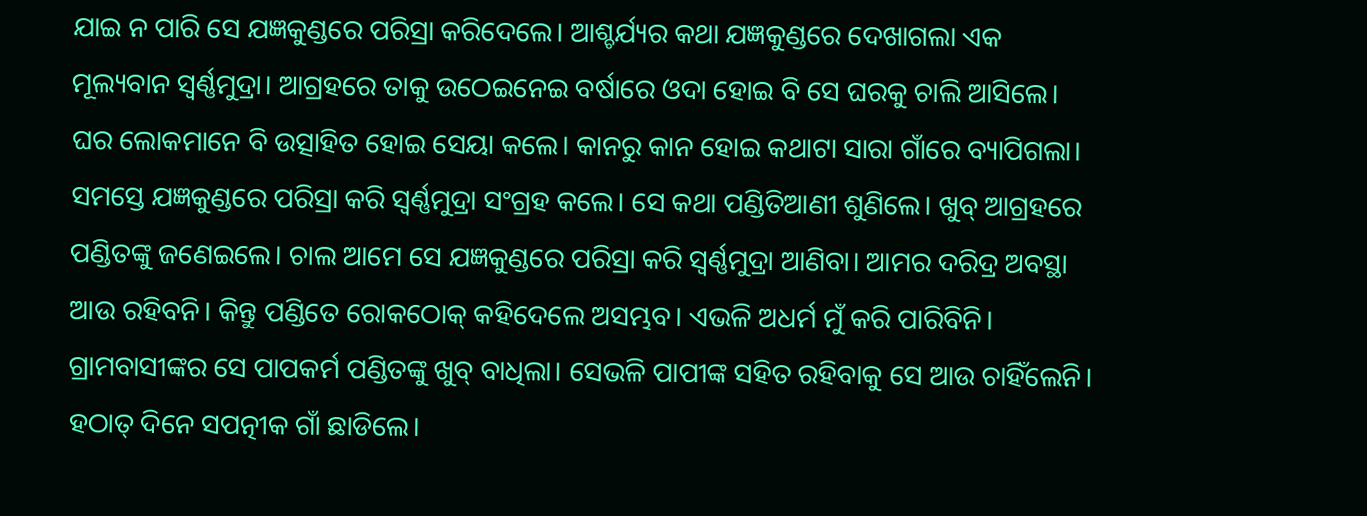ଯାଇ ନ ପାରି ସେ ଯଜ୍ଞକୁଣ୍ଡରେ ପରିସ୍ରା କରିଦେଲେ। ଆଶ୍ଚର୍ଯ୍ୟର କଥା ଯଜ୍ଞକୁଣ୍ଡରେ ଦେଖାଗଲା ଏକ ମୂଲ୍ୟବାନ ସ୍ବର୍ଣ୍ଣମୁଦ୍ରା। ଆଗ୍ରହରେ ତାକୁ ଉଠେଇନେଇ ବର୍ଷାରେ ଓଦା ହୋଇ ବି ସେ ଘରକୁ ଚାଲି ଆସିଲେ। ଘର ଲୋକମାନେ ବି ଉତ୍ସାହିତ ହୋଇ ସେୟା କଲେ। କାନରୁ କାନ ହୋଇ କଥାଟା ସାରା ଗାଁରେ ବ୍ୟାପିଗଲା। ସମସ୍ତେ ଯଜ୍ଞକୁଣ୍ଡରେ ପରିସ୍ରା କରି ସ୍ବର୍ଣ୍ଣମୁଦ୍ରା ସଂଗ୍ରହ କଲେ। ସେ କଥା ପଣ୍ଡିତିଆଣୀ ଶୁଣିଲେ। ଖୁବ୍‌ ଆଗ୍ରହରେ ପଣ୍ଡିତଙ୍କୁ ଜଣେଇଲେ। ଚାଲ ଆମେ ସେ ଯଜ୍ଞକୁଣ୍ଡରେ ପରିସ୍ରା କରି ସ୍ବର୍ଣ୍ଣମୁଦ୍ରା ଆଣିବା। ଆମର ଦରିଦ୍ର ଅବସ୍ଥା ଆଉ ରହିବନି। କିନ୍ତୁ ପଣ୍ଡିତେ ରୋକଠୋକ୍‌ କହିଦେଲେ ଅସମ୍ଭବ। ଏଭଳି ଅଧର୍ମ ମୁଁ କରି ପାରିବିନି। ଗ୍ରାମବାସୀଙ୍କର ସେ ପାପକର୍ମ ପଣ୍ଡିତଙ୍କୁ ଖୁବ୍‌ ବାଧିଲା। ସେଭଳି ପାପୀଙ୍କ ସହିତ ରହିବାକୁ ସେ ଆଉ ଚାହିଁଲେନି। ହଠାତ୍‌ ଦିନେ ସପତ୍ନୀକ ଗାଁ ଛାଡିଲେ।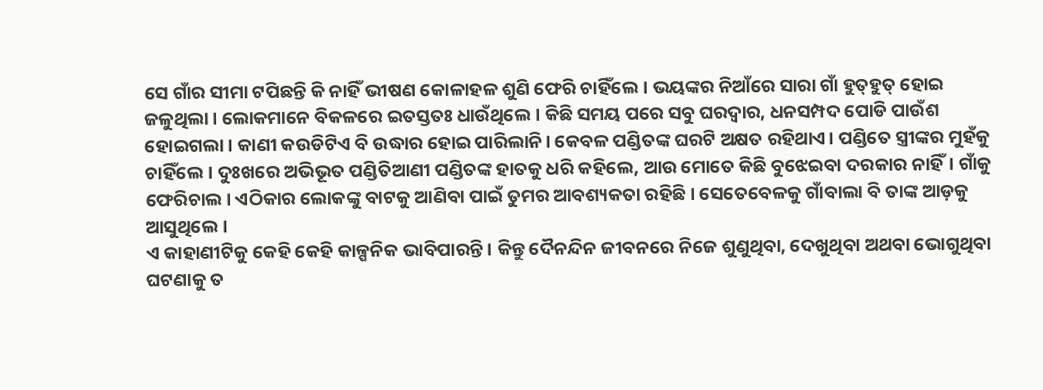ସେ ଗାଁର ସୀମା ଟପିଛନ୍ତି କି ନାହିଁ ଭୀଷଣ କୋଳାହଳ ଶୁଣି ଫେରି ଚାହିଁଲେ। ଭୟଙ୍କର ନିଆଁରେ ସାରା ଗାଁ ହୁତ୍‌ହୁତ୍‌ ହୋଇ ଜଳୁଥିଲା। ଲୋକମାନେ ବିକଳରେ ଇତସ୍ତତଃ ଧାଉଁଥିଲେ। କିଛି ସମୟ ପରେ ସବୁ ଘରଦ୍ୱାର, ଧନସମ୍ପଦ ପୋଡି ପାଉଁଶ ହୋଇଗଲା। କାଣୀ କଉଡିଟିଏ ବି ଉଦ୍ଧାର ହୋଇ ପାରିଲାନି। କେବଳ ପଣ୍ଡିତଙ୍କ ଘରଟି ଅକ୍ଷତ ରହିଥାଏ। ପଣ୍ଡିତେ ସ୍ତ୍ରୀଙ୍କର ମୁହଁକୁ ଚାହିଁଲେ। ଦୁଃଖରେ ଅଭିଭୂତ ପଣ୍ଡିତିଆଣୀ ପଣ୍ଡିତଙ୍କ ହାତକୁ ଧରି କହିଲେ, ଆଉ ମୋତେ କିଛି ବୁଝେଇବା ଦରକାର ନାହିଁ। ଗାଁକୁ ଫେରିଚାଲ। ଏଠିକାର ଲୋକଙ୍କୁ ବାଟକୁ ଆଣିବା ପାଇଁ ତୁମର ଆବଶ୍ୟକତା ରହିଛି। ସେତେବେଳକୁ ଗାଁବାଲା ବି ତାଙ୍କ ଆଡ଼କୁ ଆସୁଥିଲେ।
ଏ କାହାଣୀଟିକୁ କେହି କେହି କାଳ୍ପନିକ ଭାବିପାରନ୍ତି। କିନ୍ତୁ ଦୈନନ୍ଦିନ ଜୀବନରେ ନିଜେ ଶୁଣୁଥିବା, ଦେଖୁଥିବା ଅଥବା ଭୋଗୁଥିବା ଘଟଣାକୁ ତ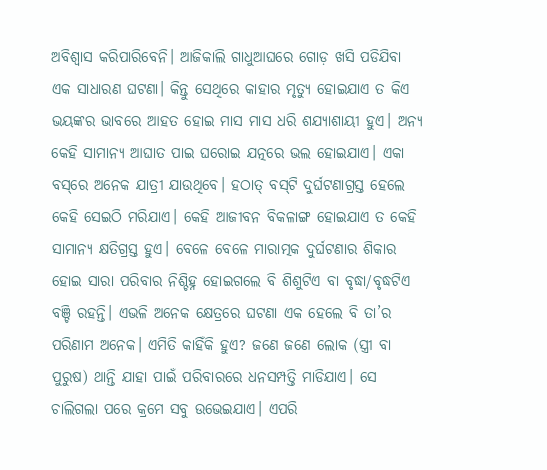ଅବିଶ୍ୱାସ କରିପାରିବେନି। ଆଜିକାଲି ଗାଧୁଆଘରେ ଗୋଡ଼ ଖସି ପଡିଯିବା ଏକ ସାଧାରଣ ଘଟଣା। କିନ୍ତୁ ସେଥିରେ କାହାର ମୃତ୍ୟୁ ହୋଇଯାଏ ତ କିଏ ଭୟଙ୍କର ଭାବରେ ଆହତ ହୋଇ ମାସ ମାସ ଧରି ଶଯ୍ୟାଶାୟୀ ହୁଏ। ଅନ୍ୟ କେହି ସାମାନ୍ୟ ଆଘାତ ପାଇ ଘରୋଇ ଯତ୍ନରେ ଭଲ ହୋଇଯାଏ। ଏକା ବସ୍‌ରେ ଅନେକ ଯାତ୍ରୀ ଯାଉଥିବେ। ହଠାତ୍‌ ବସ୍‌ଟି ଦୁର୍ଘଟଣାଗ୍ରସ୍ତ ହେଲେ କେହି ସେଇଠି ମରିଯାଏ। କେହି ଆଜୀବନ ବିକଳାଙ୍ଗ ହୋଇଯାଏ ତ କେହି ସାମାନ୍ୟ କ୍ଷତିଗ୍ରସ୍ତ ହୁଏ। ବେଳେ ବେଳେ ମାରାତ୍ମକ ଦୁର୍ଘଟଣାର ଶିକାର ହୋଇ ସାରା ପରିବାର ନିଶ୍ଚିହ୍ନ ହୋଇଗଲେ ବି ଶିଶୁଟିଏ ବା ବୃଦ୍ଧା/ବୃଦ୍ଧଟିଏ ବଞ୍ଚି ରହନ୍ତି। ଏଭଳି ଅନେକ କ୍ଷେତ୍ରରେ ଘଟଣା ଏକ ହେଲେ ବି ତା’ର ପରିଣାମ ଅନେକ। ଏମିତି କାହିଁକି ହୁଏ? ଜଣେ ଜଣେ ଲୋକ (ସ୍ତ୍ରୀ ବା ପୁରୁଷ) ଥାନ୍ତି ଯାହା ପାଇଁ ପରିବାରରେ ଧନସମ୍ପତ୍ତି ମାଡିଯାଏ। ସେ ଚାଲିଗଲା ପରେ କ୍ରମେ ସବୁ ଉଭେଇଯାଏ। ଏପରି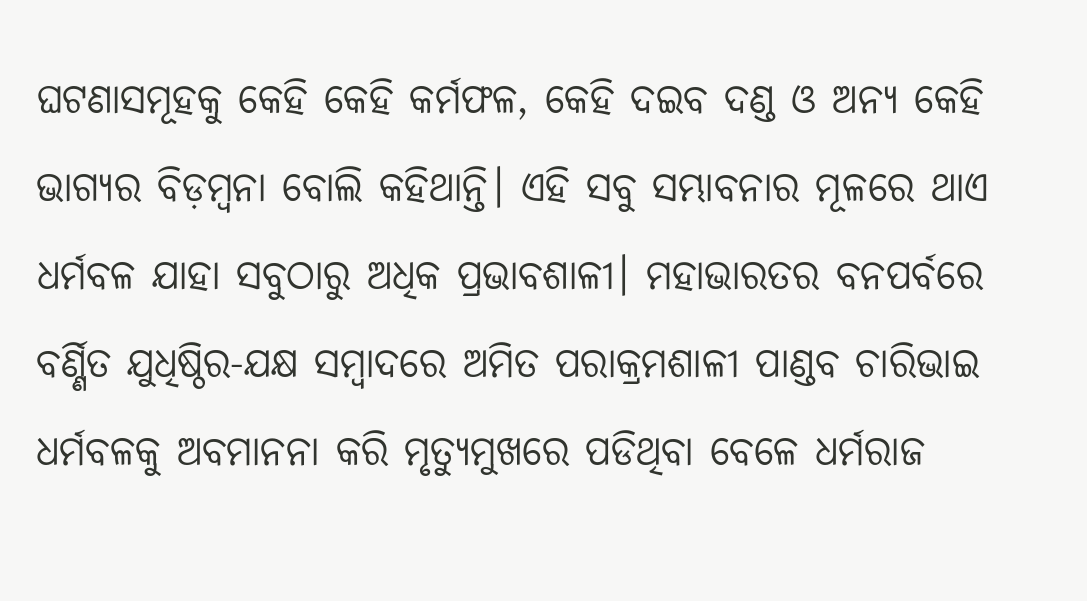ଘଟଣାସମୂହକୁ କେହି କେହି କର୍ମଫଳ, କେହି ଦଇବ ଦଣ୍ଡ ଓ ଅନ୍ୟ କେହି ଭାଗ୍ୟର ବିଡ଼ମ୍ବନା ବୋଲି କହିଥାନ୍ତି। ଏହି ସବୁ ସମ୍ଭାବନାର ମୂଳରେ ଥାଏ ଧର୍ମବଳ ଯାହା ସବୁଠାରୁ ଅଧିକ ପ୍ରଭାବଶାଳୀ। ମହାଭାରତର ବନପର୍ବରେ ବର୍ଣ୍ଣିତ ଯୁଧିଷ୍ଠିର-ଯକ୍ଷ ସମ୍ବାଦରେ ଅମିତ ପରାକ୍ରମଶାଳୀ ପାଣ୍ଡବ ଚାରିଭାଇ ଧର୍ମବଳକୁ ଅବମାନନା କରି ମୃତ୍ୟୁମୁଖରେ ପଡିଥିବା ବେଳେ ଧର୍ମରାଜ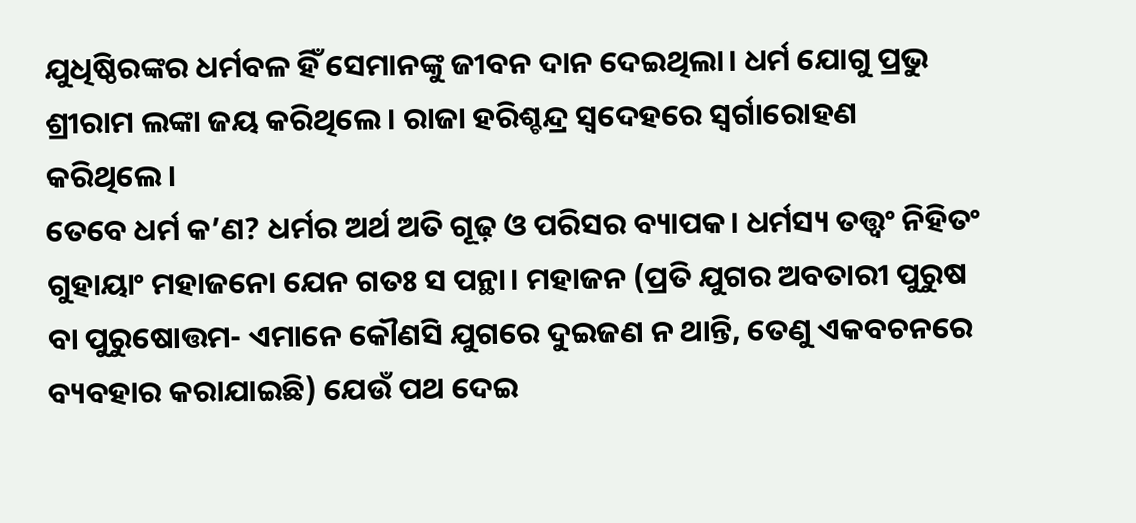ଯୁଧିଷ୍ଠିରଙ୍କର ଧର୍ମବଳ ହିଁ ସେମାନଙ୍କୁ ଜୀବନ ଦାନ ଦେଇଥିଲା। ଧର୍ମ ଯୋଗୁ ପ୍ରଭୁ ଶ୍ରୀରାମ ଲଙ୍କା ଜୟ କରିଥିଲେ। ରାଜା ହରିଶ୍ଚନ୍ଦ୍ର ସ୍ବଦେହରେ ସ୍ବର୍ଗାରୋହଣ କରିଥିଲେ।
ତେବେ ଧର୍ମ କ’ଣ? ଧର୍ମର ଅର୍ଥ ଅତି ଗୂଢ଼ ଓ ପରିସର ବ୍ୟାପକ। ଧର୍ମସ୍ୟ ତତ୍ତ୍ୱଂ ନିହିତଂ ଗୁହାୟାଂ ମହାଜନୋ ଯେନ ଗତଃ ସ ପନ୍ଥା। ମହାଜନ (ପ୍ରତି ଯୁଗର ଅବତାରୀ ପୁରୁଷ ବା ପୁରୁଷୋତ୍ତମ- ଏମାନେ କୌଣସି ଯୁଗରେ ଦୁଇଜଣ ନ ଥାନ୍ତି, ତେଣୁ ଏକବଚନରେ ବ୍ୟବହାର କରାଯାଇଛି) ଯେଉଁ ପଥ ଦେଇ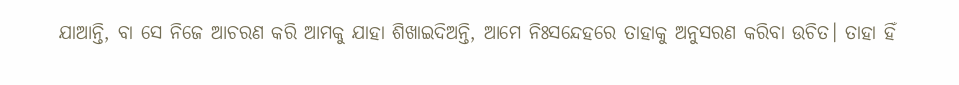ଯାଆନ୍ତି, ବା ସେ ନିଜେ ଆଚରଣ କରି ଆମକୁ ଯାହା ଶିଖାଇଦିଅନ୍ତି, ଆମେ ନିଃସନ୍ଦେହରେ ତାହାକୁ ଅନୁସରଣ କରିବା ଉଚିତ। ତାହା ହିଁ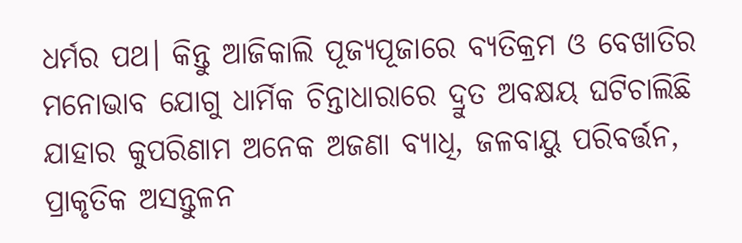ଧର୍ମର ପଥ। କିନ୍ତୁ ଆଜିକାଲି ପୂଜ୍ୟପୂଜାରେ ବ୍ୟତିକ୍ରମ ଓ ବେଖାତିର ମନୋଭାବ ଯୋଗୁ ଧାର୍ମିକ ଚିନ୍ତାଧାରାରେ ଦ୍ରୁତ ଅବକ୍ଷୟ ଘଟିଚାଲିଛି ଯାହାର କୁପରିଣାମ ଅନେକ ଅଜଣା ବ୍ୟାଧି, ଜଳବାୟୁ ପରିବର୍ତ୍ତନ, ପ୍ରାକୃତିକ ଅସନ୍ତୁଳନ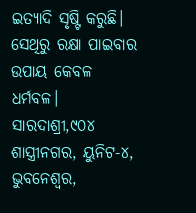ଇତ୍ୟାଦି ସୃଷ୍ଟି କରୁଛି। ସେଥିରୁ ରକ୍ଷା ପାଇବାର ଉପାୟ କେବଳ ଧର୍ମବଳ।
ସାରଦାଶ୍ରୀ,୯୦୪ ଶାସ୍ତ୍ରୀନଗର, ୟୁନିଟ-୪, ଭୁବନେଶ୍ୱର,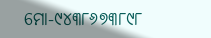ମୋ-୯୪୩୮୬୭୩୮୯୮